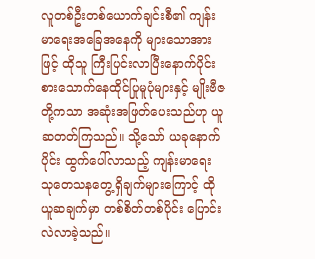လူတစ်ဦးတစ်ယောက်ချင်းစီ၏ ကျန်းမာရေးအခြေအနေကို များသောအားဖြင့် ထိုသူ ကြီးပြင်းလာပြီးနောက်ပိုင်း စားသောက်နေထိုင်ပြုမူပုံများနှင့် မျိုးဗီဇတို့ကသာ အဆုံးအဖြတ်ပေးသည်ဟု ယူဆတတ်ကြသည်။ သို့သော် ယခုနောက်ပိုင်း ထွက်ပေါ်လာသည့် ကျန်းမာရေး သုတေသနတွေ့ရှိချက်များကြောင့် ထိုယူဆချက်မှာ တစ်စိတ်တစ်ပိုင်း ပြောင်းလဲလာခဲ့သည်။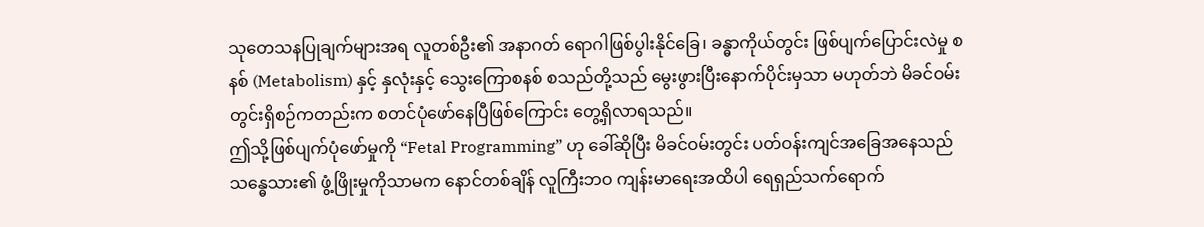သုတေသနပြုချက်များအရ လူတစ်ဦး၏ အနာဂတ် ရောဂါဖြစ်ပွါးနိုင်ခြေ၊ ခန္ဓာကိုယ်တွင်း ဖြစ်ပျက်ပြောင်းလဲမှု စနစ် (Metabolism) နှင့် နှလုံးနှင့် သွေးကြောစနစ် စသည်တို့သည် မွေးဖွားပြီးနောက်ပိုင်းမှသာ မဟုတ်ဘဲ မိခင်ဝမ်းတွင်းရှိစဉ်ကတည်းက စတင်ပုံဖော်နေပြီဖြစ်ကြောင်း တွေ့ရှိလာရသည်။
ဤသို့ဖြစ်ပျက်ပုံဖော်မှုကို “Fetal Programming” ဟု ခေါ်ဆိုပြီး မိခင်ဝမ်းတွင်း ပတ်ဝန်းကျင်အခြေအနေသည် သန္ဓေသား၏ ဖွံ့ဖြိုးမှုကိုသာမက နောင်တစ်ချိန် လူကြီးဘဝ ကျန်းမာရေးအထိပါ ရေရှည်သက်ရောက်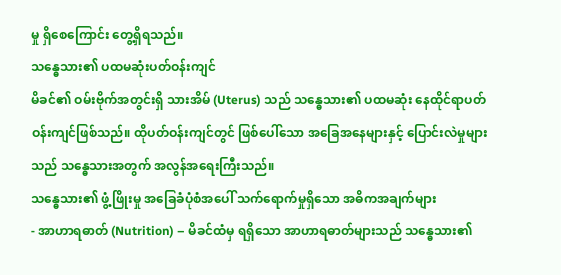မှု ရှိစေကြောင်း တွေ့ရှိရသည်။
သန္ဓေသား၏ ပထမဆုံးပတ်ဝန်းကျင်
မိခင်၏ ဝမ်းဗိုက်အတွင်းရှိ သားအိမ် (Uterus) သည် သန္ဓေသား၏ ပထမဆုံး နေထိုင်ရာပတ်ဝန်းကျင်ဖြစ်သည်။ ထိုပတ်ဝန်းကျင်တွင် ဖြစ်ပေါ်သော အခြေအနေများနှင့် ပြောင်းလဲမှုများသည် သန္ဓေသားအတွက် အလွန်အရေးကြီးသည်။
သန္ဓေသား၏ ဖွံ့ဖြိုးမှု အခြေခံပုံစံအပေါ် သက်ရောက်မှုရှိသော အဓိကအချက်များ
- အာဟာရဓာတ် (Nutrition) – မိခင်ထံမှ ရရှိသော အာဟာရဓာတ်များသည် သန္ဓေသား၏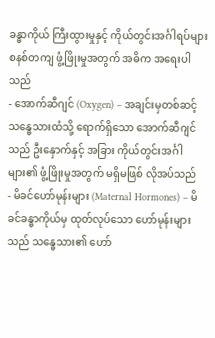ခန္ဓာကိုယ် ကြီးထွားမှုနှင့် ကိုယ်တွင်းအင်္ဂါရပ်များ စနစ်တကျ ဖွံ့ဖြိုးမှုအတွက် အဓိက အရေးပါသည်
- အောက်ဆီဂျင် (Oxygen) – အချင်းမှတစ်ဆင့် သန္ဓေသားထံသို့ ရောက်ရှိသော အောက်ဆီဂျင်သည် ဦးနှောက်နှင့် အခြား ကိုယ်တွင်းအင်္ဂါများ၏ ဖွံ့ဖြိုးမှုအတွက် မရှိမဖြစ် လိုအပ်သည်
- မိခင်ဟော်မုန်းများ (Maternal Hormones) – မိခင်ခန္ဓာကိုယ်မှ ထုတ်လုပ်သော ဟော်မုန်းများသည် သန္ဓေသား၏ ဟော်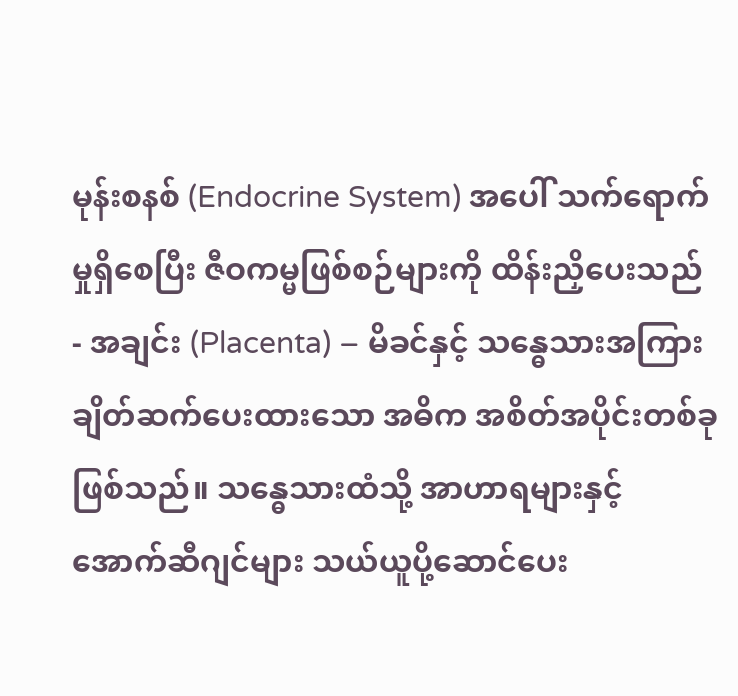မုန်းစနစ် (Endocrine System) အပေါ် သက်ရောက်မှုရှိစေပြီး ဇီဝကမ္မဖြစ်စဉ်များကို ထိန်းညှိပေးသည်
- အချင်း (Placenta) – မိခင်နှင့် သန္ဓေသားအကြား ချိတ်ဆက်ပေးထားသော အဓိက အစိတ်အပိုင်းတစ်ခုဖြစ်သည်။ သန္ဓေသားထံသို့ အာဟာရများနှင့် အောက်ဆီဂျင်များ သယ်ယူပို့ဆောင်ပေး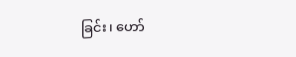ခြင်း၊ ဟော်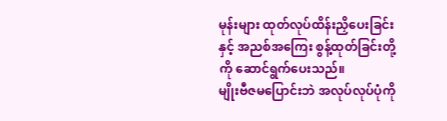မုန်းများ ထုတ်လုပ်ထိန်းညှိပေးခြင်းနှင့် အညစ်အကြေး စွန့်ထုတ်ခြင်းတို့ကို ဆောင်ရွက်ပေးသည်။
မျိုးဗီဇမပြောင်းဘဲ အလုပ်လုပ်ပုံကို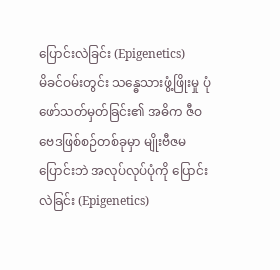ပြောင်းလဲခြင်း (Epigenetics)
မိခင်ဝမ်းတွင်း သန္ဓေသားဖွံ့ဖြိုးမှု ပုံဖော်သတ်မှတ်ခြင်း၏ အဓိက ဇီဝဗေဒဖြစ်စဉ်တစ်ခုမှာ မျိုးဗီဇမပြောင်းဘဲ အလုပ်လုပ်ပုံကို ပြောင်းလဲခြင်း (Epigenetics)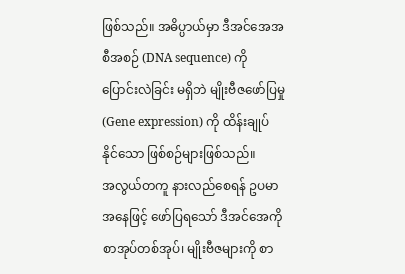ဖြစ်သည်။ အဓိပ္ပာယ်မှာ ဒီအင်အေအစီအစဉ် (DNA sequence) ကို ပြောင်းလဲခြင်း မရှိဘဲ မျိုးဗီဇဖော်ပြမှု (Gene expression) ကို ထိန်းချုပ်နိုင်သော ဖြစ်စဉ်များဖြစ်သည်။
အလွယ်တကူ နားလည်စေရန် ဥပမာအနေဖြင့် ဖော်ပြရသော် ဒီအင်အေကို စာအုပ်တစ်အုပ်၊ မျိုးဗီဇများကို စာ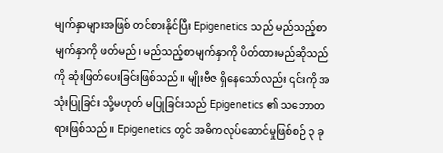မျက်နှာများအဖြစ် တင်စားနိုင်ပြီး Epigenetics သည် မည်သည့်စာမျက်နှာကို ဖတ်မည်၊ မည်သည့်စာမျက်နှာကို ပိတ်ထားမည်ဆိုသည်ကို ဆုံးဖြတ်ပေးခြင်းဖြစ်သည်။ မျိုးဗီဇ ရှိနေသော်လည်း ၎င်းကို အသုံးပြုခြင်း သို့မဟုတ် မပြုခြင်းသည် Epigenetics ၏ သဘောတရားဖြစ်သည်။ Epigenetics တွင် အဓိကလုပ်ဆောင်မှုဖြစ်စဉ် ၃ ခု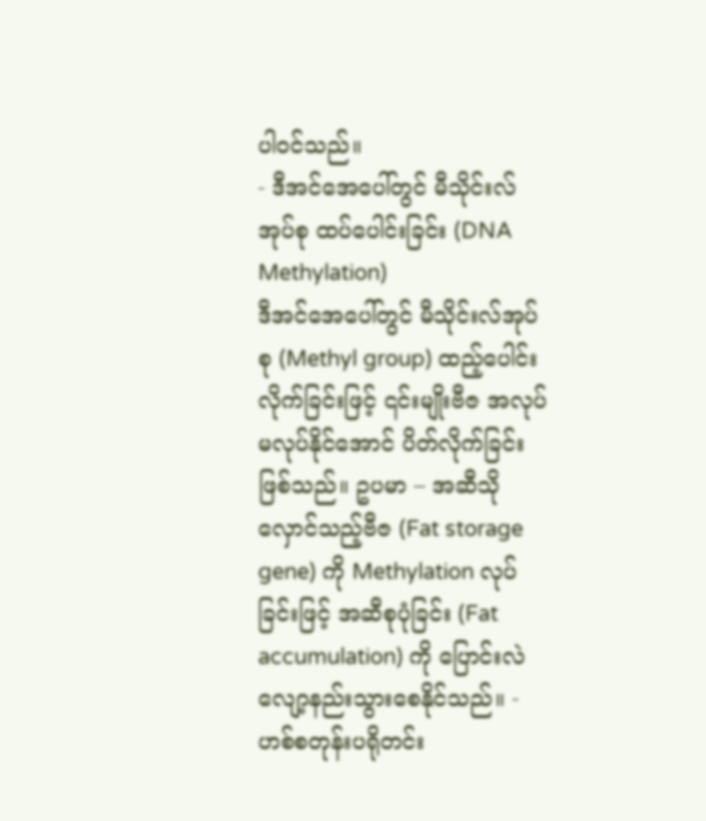ပါဝင်သည်။
- ဒီအင်အေပေါ်တွင် မီသိုင်းလ်အုပ်စု ထပ်ပေါင်းခြင်း (DNA Methylation)
ဒီအင်အေပေါ်တွင် မီသိုင်းလ်အုပ်စု (Methyl group) ထည့်ပေါင်းလိုက်ခြင်းဖြင့် ၎င်းမျိုးဗီဇ အလုပ်မလုပ်နိုင်အောင် ပိတ်လိုက်ခြင်းဖြစ်သည်။ ဥပမာ – အဆီသိုလှောင်သည့်ဗီဇ (Fat storage gene) ကို Methylation လုပ်ခြင်းဖြင့် အဆီစုပုံခြင်း (Fat accumulation) ကို ပြောင်းလဲလျော့နည်းသွားစေနိုင်သည်။ - ဟစ်စတုန်းပရိုတင်း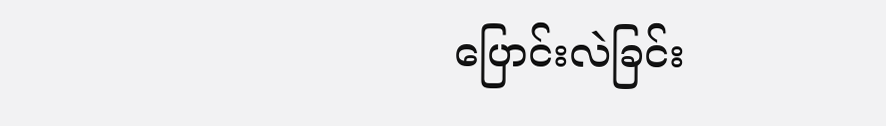ပြောင်းလဲခြင်း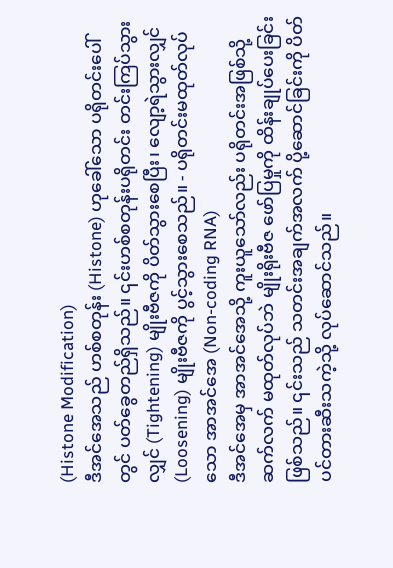(Histone Modification)
ဒီအင်အေသည် ဟစ်စတုန်း (Histone) ဟုခေါ်သော ပရိုတင်းပေါ်တွင် ပတ်ခွေတည်ရှိသည်။ ၎င်းဟစ်စတုန်းပရိုတင်း တင်းကြပ်သွားလျှင် (Tightening) မျိုးဗီဇကို ပိတ်သွားစေပြီး၊ လျော့ရဲသွားလျှင် (Loosening) မျိုးဗီဇကို ပွင့်သွားစေသည်။ - ပရိုတင်းမထုတ်လုပ်သော အာအင်အေ (Non-coding RNA)
ဒီအင်အေမှ အာအင်အေသို့ ကူးယူသော်လည်း ပရိုတင်းအဖြစ်သို့ ဆက်လက် မထုတ်လုပ်ဘဲ မျိုးရိုးဗီဇ ဖော်ပြမှုကို ထိန်းချုပ်ပေးခြင်း ဖြစ်သည်။ ၎င်းသည် သတင်းအချက်အလက် ပို့ဆောင်ခြင်းကို ပိတ်ပင်တားဆီးသကဲ့သို့ လုပ်ဆောင်သည်။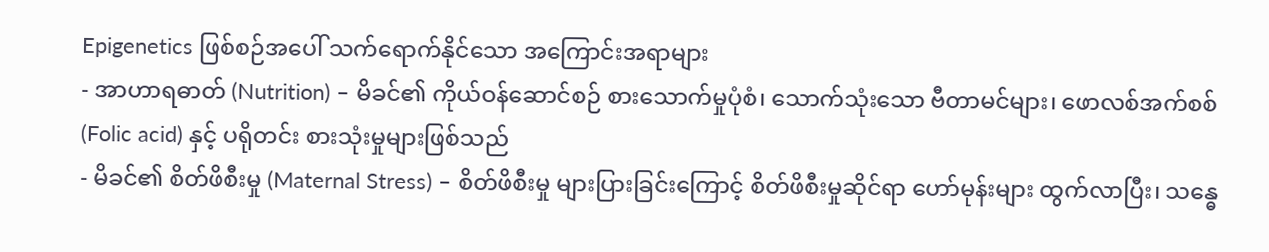Epigenetics ဖြစ်စဉ်အပေါ် သက်ရောက်နိုင်သော အကြောင်းအရာများ
- အာဟာရဓာတ် (Nutrition) – မိခင်၏ ကိုယ်ဝန်ဆောင်စဉ် စားသောက်မှုပုံစံ၊ သောက်သုံးသော ဗီတာမင်များ၊ ဖောလစ်အက်စစ် (Folic acid) နှင့် ပရိုတင်း စားသုံးမှုများဖြစ်သည်
- မိခင်၏ စိတ်ဖိစီးမှု (Maternal Stress) – စိတ်ဖိစီးမှု များပြားခြင်းကြောင့် စိတ်ဖိစီးမှုဆိုင်ရာ ဟော်မုန်းများ ထွက်လာပြီး၊ သန္ဓေ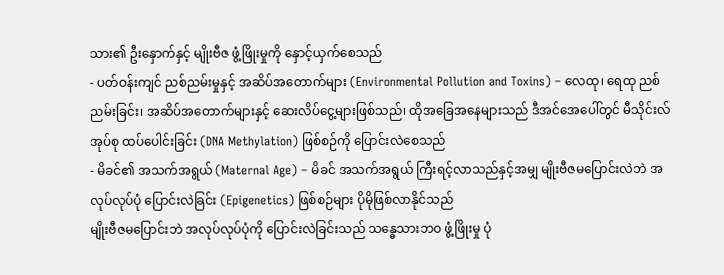သား၏ ဦးနှောက်နှင့် မျိုးဗီဇ ဖွံ့ဖြိုးမှုကို နှောင့်ယှက်စေသည်
- ပတ်ဝန်းကျင် ညစ်ညမ်းမှုနှင့် အဆိပ်အတောက်များ (Environmental Pollution and Toxins) – လေထု၊ ရေထု ညစ်ညမ်းခြင်း၊ အဆိပ်အတောက်များနှင့် ဆေးလိပ်ငွေ့များဖြစ်သည်၊ ထိုအခြေအနေများသည် ဒီအင်အေပေါ်တွင် မီသိုင်းလ်အုပ်စု ထပ်ပေါင်းခြင်း (DNA Methylation) ဖြစ်စဉ်ကို ပြောင်းလဲစေသည်
- မိခင်၏ အသက်အရွယ် (Maternal Age) – မိခင် အသက်အရွယ် ကြီးရင့်လာသည်နှင့်အမျှ မျိုးဗီဇမပြောင်းလဲဘဲ အလုပ်လုပ်ပုံ ပြောင်းလဲခြင်း (Epigenetics) ဖြစ်စဉ်များ ပိုမိုဖြစ်လာနိုင်သည်
မျိုးဗီဇမပြောင်းဘဲ အလုပ်လုပ်ပုံကို ပြောင်းလဲခြင်းသည် သန္ဓေသားဘဝ ဖွံ့ဖြိုးမှု ပုံ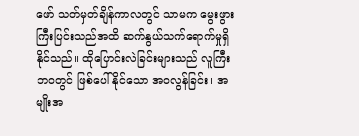ဖော် သတ်မှတ်ချိန်ကာလတွင် သာမက မွေးဖွားကြီးပြင်းသည်အထိ ဆက်နွယ်သက်ရောက်မှုရှိနိုင်သည်။ ထိုပြောင်းလဲခြင်းများသည် လူကြီးဘဝတွင် ဖြစ်ပေါ်နိုင်သော အဝလွန်ခြင်း၊ အမျိုးအ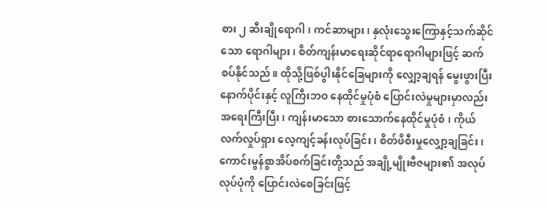စား ၂ ဆီးချိုရောဂါ၊ ကင်ဆာများ၊ နှလုံးသွေးကြောနှင့်သက်ဆိုင်သော ရောဂါများ၊ စိတ်ကျန်းမာရေးဆိုင်ရာရောဂါများဖြင့် ဆက်စပ်နိုင်သည်။ ထိုသို့ဖြစ်ပွါးနိုင်ခြေများကို လျှော့ချရန် မွေးဖွားပြီးနောက်ပိုင်းနှင့် လူကြီးဘဝ နေထိုင်မှုပုံစံ ပြောင်းလဲမှုများမှာလည်း အရေးကြီးပြီး၊ ကျန်းမာသော စားသောက်နေထိုင်မှုပုံစံ၊ ကိုယ်လက်လှုပ်ရှား လေ့ကျင့်ခန်းလုပ်ခြင်း၊ စိတ်ဖိစီးမှုလျှော့ချခြင်း၊ ကောင်းမွန်စွာအိပ်စက်ခြင်းတို့သည် အချို့မျိုးဗီဇများ၏ အလုပ်လုပ်ပုံကို ပြောင်းလဲစေခြင်းဖြင့်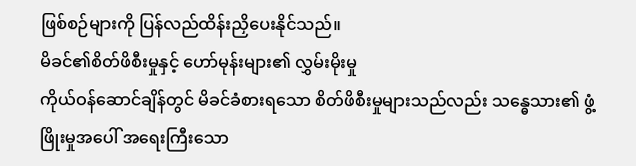ဖြစ်စဉ်များကို ပြန်လည်ထိန်းညှိပေးနိုင်သည်။
မိခင်၏စိတ်ဖိစီးမှုနှင့် ဟော်မုန်းများ၏ လွှမ်းမိုးမှု
ကိုယ်ဝန်ဆောင်ချိန်တွင် မိခင်ခံစားရသော စိတ်ဖိစီးမှုများသည်လည်း သန္ဓေသား၏ ဖွံ့ဖြိုးမှုအပေါ် အရေးကြီးသော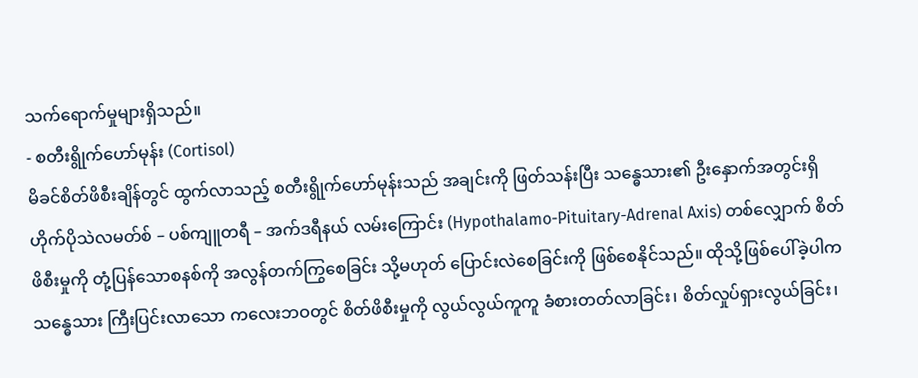သက်ရောက်မှုများရှိသည်။
- စတီးရွိုက်ဟော်မုန်း (Cortisol)
မိခင်စိတ်ဖိစီးချိန်တွင် ထွက်လာသည့် စတီးရွိုက်ဟော်မုန်းသည် အချင်းကို ဖြတ်သန်းပြီး သန္ဓေသား၏ ဦးနှောက်အတွင်းရှိ ဟိုက်ပိုသဲလမတ်စ် – ပစ်ကျူတရီ – အက်ဒရီနယ် လမ်းကြောင်း (Hypothalamo-Pituitary-Adrenal Axis) တစ်လျှောက် စိတ်ဖိစီးမှုကို တုံ့ပြန်သောစနစ်ကို အလွန်တက်ကြွစေခြင်း သို့မဟုတ် ပြောင်းလဲစေခြင်းကို ဖြစ်စေနိုင်သည်။ ထိုသို့ဖြစ်ပေါ်ခဲ့ပါက သန္ဓေသား ကြီးပြင်းလာသော ကလေးဘဝတွင် စိတ်ဖိစီးမှုကို လွယ်လွယ်ကူကူ ခံစားတတ်လာခြင်း၊ စိတ်လှုပ်ရှားလွယ်ခြင်း၊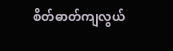စိတ်ဓာတ်ကျလွယ်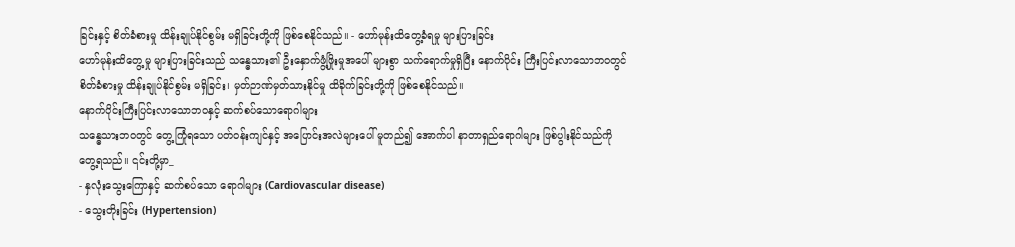ခြင်းနှင့် စိတ်ခံစားမှု ထိန်းချုပ်နိုင်စွမ်း မရှိခြင်းတို့ကို ဖြစ်စေနိုင်သည်။ - ဟော်မုန်းထိတွေ့ခံရမှု များပြားခြင်း
ဟော်မုန်းထိတွေ့မှု များပြားခြင်းသည် သန္ဓေသား၏ ဦးနှောက်ဖွံ့ဖြိုးမှုအပေါ် များစွာ သက်ရောက်မှုရှိပြီး နောက်ပိုင်း ကြီးပြင်းလာသောဘဝတွင် စိတ်ခံစားမှု ထိန်းချုပ်နိုင်စွမ်း မရှိခြင်း၊ မှတ်ဉာဏ်မှတ်သားနိုင်မှု ထိခိုက်ခြင်းတို့ကို ဖြစ်စေနိုင်သည်။
နောက်ပိုင်းကြီးပြင်းလာသောဘဝနှင့် ဆက်စပ်သောရောဂါများ
သန္ဓေသားဘဝတွင် တွေ့ကြုံရသော ပတ်ဝန်းကျင်နှင့် အပြောင်းအလဲများပေါ် မူတည်၍ အောက်ပါ နာတာရှည်ရောဂါများ ဖြစ်ပွါးနိုင်သည်ကို တွေ့ရသည်။ ၎င်းတို့မှာ_
- နှလုံးသွေးကြောနှင့် ဆက်စပ်သော ရောဂါများ (Cardiovascular disease)
- သွေးတိုးခြင်း (Hypertension)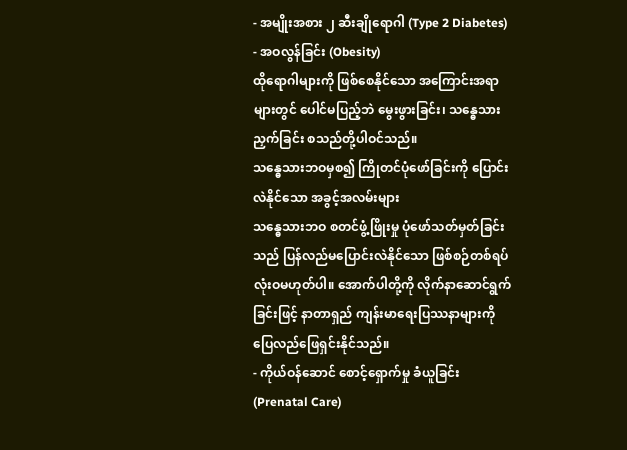- အမျိုးအစား ၂ ဆီးချိုရောဂါ (Type 2 Diabetes)
- အဝလွန်ခြင်း (Obesity)
ထိုရောဂါများကို ဖြစ်စေနိုင်သော အကြောင်းအရာများတွင် ပေါင်မပြည့်ဘဲ မွေးဖွားခြင်း၊ သန္ဓေသားညှက်ခြင်း စသည်တို့ပါဝင်သည်။
သန္ဓေသားဘဝမှစ၍ ကြိုတင်ပုံဖော်ခြင်းကို ပြောင်းလဲနိုင်သော အခွင့်အလမ်းများ
သန္ဓေသားဘဝ စတင်ဖွံ့ဖြိုးမှု ပုံဖော်သတ်မှတ်ခြင်းသည် ပြန်လည်မပြောင်းလဲနိုင်သော ဖြစ်စဉ်တစ်ရပ် လုံးဝမဟုတ်ပါ။ အောက်ပါတို့ကို လိုက်နာဆောင်ရွက်ခြင်းဖြင့် နာတာရှည် ကျန်းမာရေးပြဿနာများကို ပြေလည်ဖြေရှင်းနိုင်သည်။
- ကိုယ်ဝန်ဆောင် စောင့်ရှောက်မှု ခံယူခြင်း (Prenatal Care)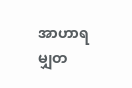အာဟာရမျှတ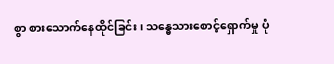စွာ စားသောက်နေထိုင်ခြင်း၊ သန္ဓေသားစောင့်ရှောက်မှု ပုံ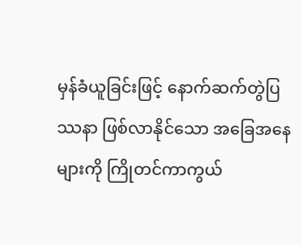မှန်ခံယူခြင်းဖြင့် နောက်ဆက်တွဲပြဿနာ ဖြစ်လာနိုင်သော အခြေအနေများကို ကြိုတင်ကာကွယ်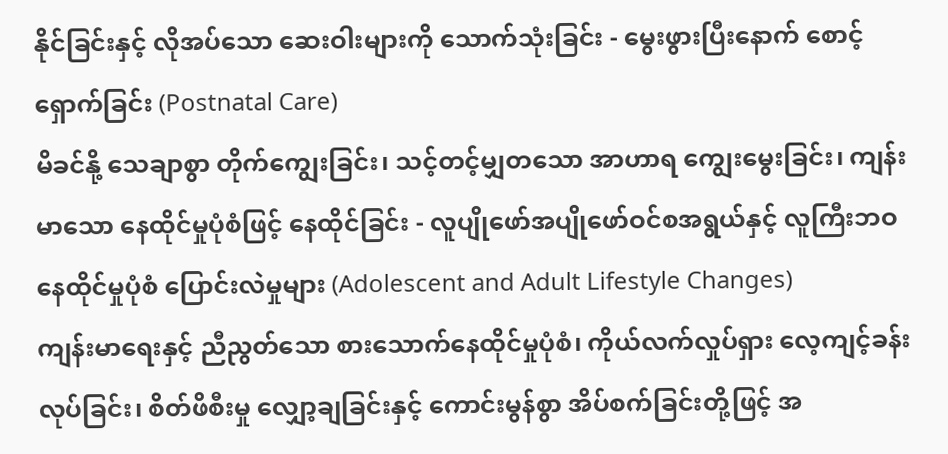နိုင်ခြင်းနှင့် လိုအပ်သော ဆေးဝါးများကို သောက်သုံးခြင်း - မွေးဖွားပြီးနောက် စောင့်ရှောက်ခြင်း (Postnatal Care)
မိခင်နို့ သေချာစွာ တိုက်ကျွေးခြင်း၊ သင့်တင့်မျှတသော အာဟာရ ကျွေးမွေးခြင်း၊ ကျန်းမာသော နေထိုင်မှုပုံစံဖြင့် နေထိုင်ခြင်း - လူပျိုဖော်အပျိုဖော်ဝင်စအရွယ်နှင့် လူကြီးဘဝ နေထိုင်မှုပုံစံ ပြောင်းလဲမှုများ (Adolescent and Adult Lifestyle Changes)
ကျန်းမာရေးနှင့် ညီညွတ်သော စားသောက်နေထိုင်မှုပုံစံ၊ ကိုယ်လက်လှုပ်ရှား လေ့ကျင့်ခန်းလုပ်ခြင်း၊ စိတ်ဖိစီးမှု လျှော့ချခြင်းနှင့် ကောင်းမွန်စွာ အိပ်စက်ခြင်းတို့ဖြင့် အ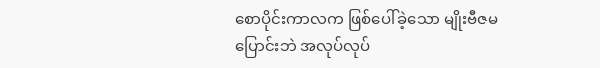စောပိုင်းကာလက ဖြစ်ပေါ်ခဲ့သော မျိုးဗီဇမပြောင်းဘဲ အလုပ်လုပ်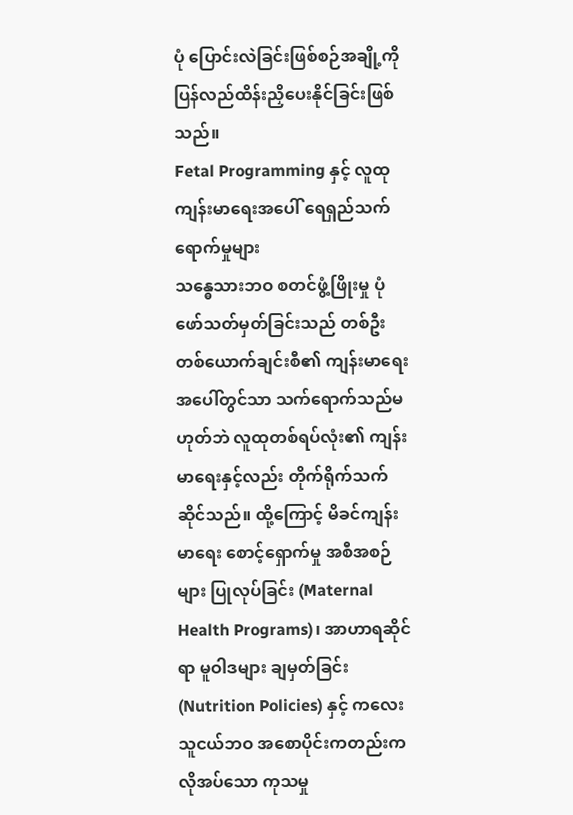ပုံ ပြောင်းလဲခြင်းဖြစ်စဉ်အချို့ကို ပြန်လည်ထိန်းညှိပေးနိုင်ခြင်းဖြစ်သည်။
Fetal Programming နှင့် လူထုကျန်းမာရေးအပေါ် ရေရှည်သက်ရောက်မှုများ
သန္ဓေသားဘဝ စတင်ဖွံ့ဖြိုးမှု ပုံဖော်သတ်မှတ်ခြင်းသည် တစ်ဦးတစ်ယောက်ချင်းစီ၏ ကျန်းမာရေးအပေါ်တွင်သာ သက်ရောက်သည်မဟုတ်ဘဲ လူထုတစ်ရပ်လုံး၏ ကျန်းမာရေးနှင့်လည်း တိုက်ရိုက်သက်ဆိုင်သည်။ ထို့ကြောင့် မိခင်ကျန်းမာရေး စောင့်ရှောက်မှု အစီအစဉ်များ ပြုလုပ်ခြင်း (Maternal Health Programs)၊ အာဟာရဆိုင်ရာ မူဝါဒများ ချမှတ်ခြင်း (Nutrition Policies) နှင့် ကလေးသူငယ်ဘဝ အစောပိုင်းကတည်းက လိုအပ်သော ကုသမှု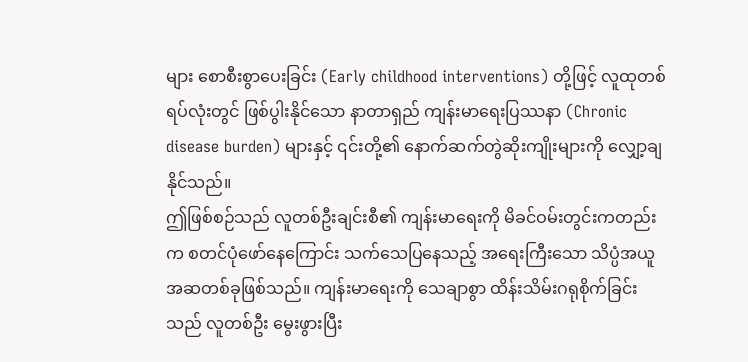များ စောစီးစွာပေးခြင်း (Early childhood interventions) တို့ဖြင့် လူထုတစ်ရပ်လုံးတွင် ဖြစ်ပွါးနိုင်သော နာတာရှည် ကျန်းမာရေးပြဿနာ (Chronic disease burden) များနှင့် ၎င်းတို့၏ နောက်ဆက်တွဲဆိုးကျိုးများကို လျှော့ချနိုင်သည်။
ဤဖြစ်စဉ်သည် လူတစ်ဦးချင်းစီ၏ ကျန်းမာရေးကို မိခင်ဝမ်းတွင်းကတည်းက စတင်ပုံဖော်နေကြောင်း သက်သေပြနေသည့် အရေးကြီးသော သိပ္ပံအယူအဆတစ်ခုဖြစ်သည်။ ကျန်းမာရေးကို သေချာစွာ ထိန်းသိမ်းဂရုစိုက်ခြင်းသည် လူတစ်ဦး မွေးဖွားပြီး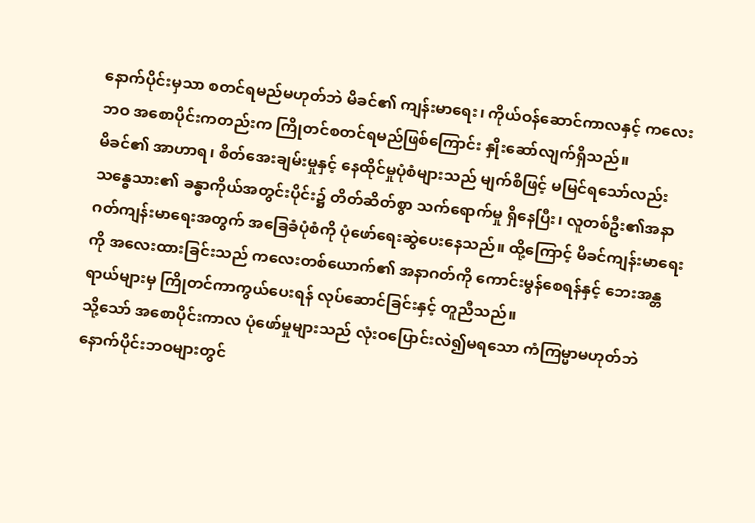နောက်ပိုင်းမှသာ စတင်ရမည်မဟုတ်ဘဲ မိခင်၏ ကျန်းမာရေး၊ ကိုယ်ဝန်ဆောင်ကာလနှင့် ကလေးဘဝ အစောပိုင်းကတည်းက ကြိုတင်စတင်ရမည်ဖြစ်ကြောင်း နှိုးဆော်လျက်ရှိသည်။
မိခင်၏ အာဟာရ၊ စိတ်အေးချမ်းမှုနှင့် နေထိုင်မှုပုံစံများသည် မျက်စိဖြင့် မမြင်ရသော်လည်း သန္ဓေသား၏ ခန္ဓာကိုယ်အတွင်းပိုင်း၌ တိတ်ဆိတ်စွာ သက်ရောက်မှု ရှိနေပြီး၊ လူတစ်ဦး၏အနာဂတ်ကျန်းမာရေးအတွက် အခြေခံပုံစံကို ပုံဖော်ရေးဆွဲပေးနေသည်။ ထို့ကြောင့် မိခင်ကျန်းမာရေးကို အလေးထားခြင်းသည် ကလေးတစ်ယောက်၏ အနာဂတ်ကို ကောင်းမွန်စေရန်နှင့် ဘေးအန္တရာယ်များမှ ကြိုတင်ကာကွယ်ပေးရန် လုပ်ဆောင်ခြင်းနှင့် တူညီသည်။
သို့သော် အစောပိုင်းကာလ ပုံဖော်မှုများသည် လုံးဝပြောင်းလဲ၍မရသော ကံကြမ္မာမဟုတ်ဘဲ နောက်ပိုင်းဘဝများတွင်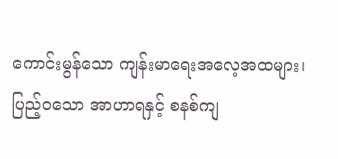ကောင်းမွန်သော ကျန်းမာရေးအလေ့အထများ၊ ပြည့်ဝသော အာဟာရနှင့် စနစ်ကျ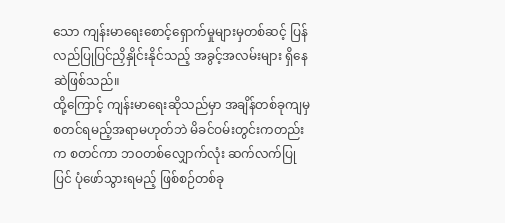သော ကျန်းမာရေးစောင့်ရှောက်မှုများမှတစ်ဆင့် ပြန်လည်ပြုပြင်ညှိနှိုင်းနိုင်သည့် အခွင့်အလမ်းများ ရှိနေဆဲဖြစ်သည်။
ထို့ကြောင့် ကျန်းမာရေးဆိုသည်မှာ အချိန်တစ်ခုကျမှ စတင်ရမည့်အရာမဟုတ်ဘဲ မိခင်ဝမ်းတွင်းကတည်းက စတင်ကာ ဘဝတစ်လျှောက်လုံး ဆက်လက်ပြုပြင် ပုံဖော်သွားရမည့် ဖြစ်စဉ်တစ်ခု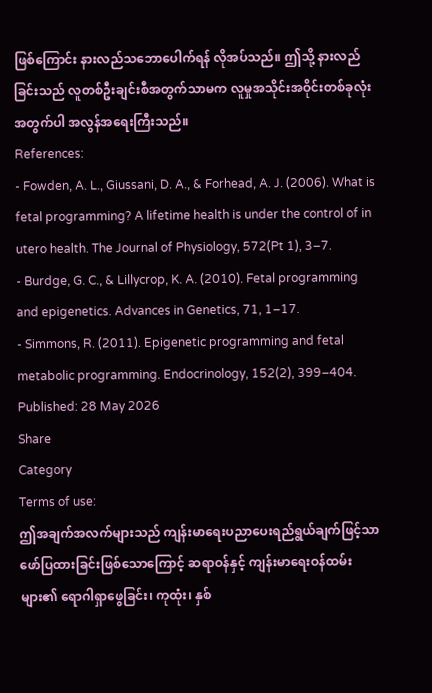ဖြစ်ကြောင်း နားလည်သဘောပေါက်ရန် လိုအပ်သည်။ ဤသို့ နားလည်ခြင်းသည် လူတစ်ဦးချင်းစီအတွက်သာမက လူမှုအသိုင်းအဝိုင်းတစ်ခုလုံးအတွက်ပါ အလွန်အရေးကြီးသည်။
References:
- Fowden, A. L., Giussani, D. A., & Forhead, A. J. (2006). What is fetal programming? A lifetime health is under the control of in utero health. The Journal of Physiology, 572(Pt 1), 3–7.
- Burdge, G. C., & Lillycrop, K. A. (2010). Fetal programming and epigenetics. Advances in Genetics, 71, 1–17.
- Simmons, R. (2011). Epigenetic programming and fetal metabolic programming. Endocrinology, 152(2), 399–404.
Published: 28 May 2026
Share
Category
Terms of use:
ဤအချက်အလက်များသည် ကျန်းမာရေးပညာပေးရည်ရွယ်ချက်ဖြင့်သာ ဖော်ပြထားခြင်းဖြစ်သောကြောင့် ဆရာဝန်နှင့် ကျန်းမာရေးဝန်ထမ်းများ၏ ရောဂါရှာဖွေခြင်း၊ ကုထုံး၊ နှစ်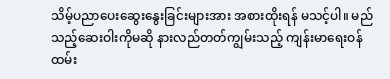သိမ့်ပညာပေးဆွေးနွေးခြင်းများအား အစားထိုးရန် မသင့်ပါ။ မည်သည့်ဆေးဝါးကိုမဆို နားလည်တတ်ကျွမ်းသည့် ကျန်းမာရေးဝန်ထမ်း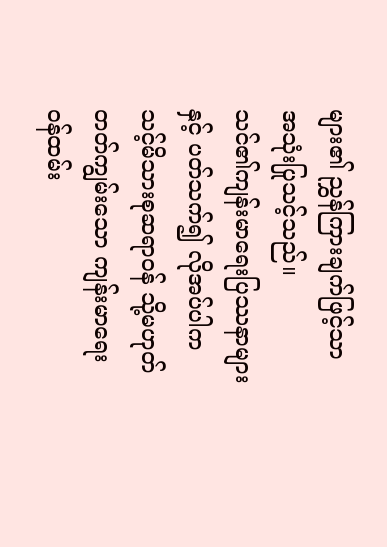များ၏ ညွှန်ကြားချက်ဖြင့်သာ အသုံးပြုသင့်သည်။
သင်၏ကျန်းမာရေးပြဿနာများနှင့် ပတ်သက်၍ လိုအပ်ပါက သင့်မိသားစုဆရာဝန် သို့မဟုတ် တတ်ကျွမ်းသော ကျန်းမာရေးဝန်ထမ်း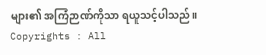များ၏ အကြံဉာဏ်ကိုသာ ရယူသင့်ပါသည်။
Copyrights : All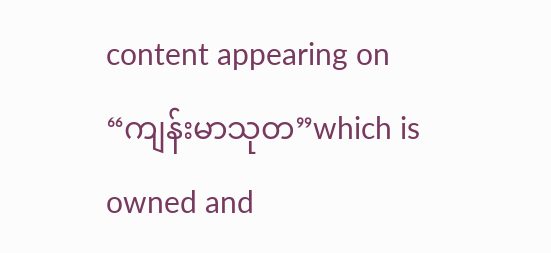content appearing on “ကျန်းမာသုတ”which is owned and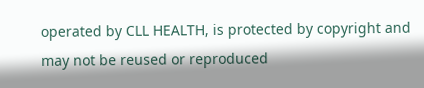operated by CLL HEALTH, is protected by copyright and may not be reused or reproduced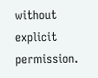without explicit permission.